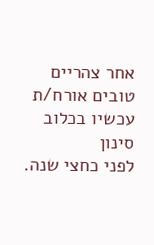אחר צהריים טובים אורח/ת
עכשיו בכלוב סינון
לפני כחצי שנה.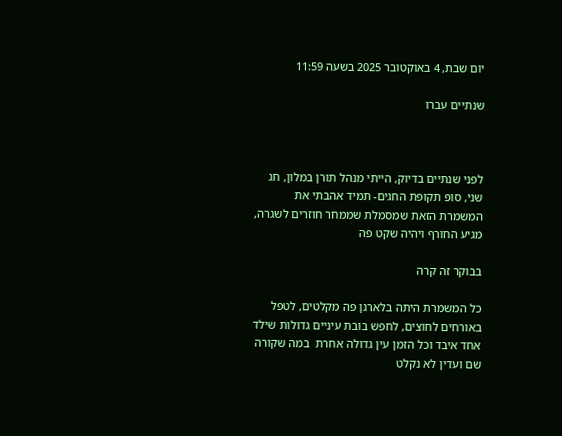יום שבת, 4 באוקטובר 2025 בשעה 11:59

שנתיים עברו



לפני שנתיים בדיוק, הייתי מנהל תורן במלון, חג שני, סופ תקופת החגים- תמיד אהבתי את המשמרת הזאת שמסמלת שממחר חוזרים לשגרה, מגיע החורף ויהיה שקט פה

בבוקר זה קרה

כל המשמרת היתה בלארגן פה מקלטים, לטפל באורחים לחוצים, לחפש בובת עיניים גדולות שילד אחד איבד וכל הזמן עין גדולה אחרת  במה שקורה שם ועדין לא נקלט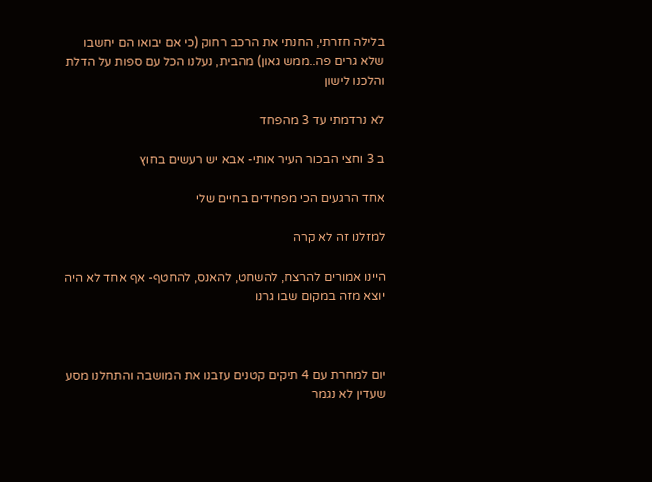בלילה חזרתי, החנתי את הרכב רחוק (כי אם יבואו הם יחשבו שלא גרים פה..ממש גאון) מהבית, נעלנו הכל עם ספות על הדלת והלכנו לישון

לא נרדמתי עד 3 מהפחד

ב 3 וחצי הבכור העיר אותי- אבא יש רעשים בחוץ

אחד הרגעים הכי מפחידים בחיים שלי

למזלנו זה לא קרה

היינו אמורים להרצח, להשחט, להאנס, להחטף- אף אחד לא היה יוצא מזה במקום שבו גרנו



יום למחרת עם 4 תיקים קטנים עזבנו את המושבה והתחלנו מסע שעדין לא נגמר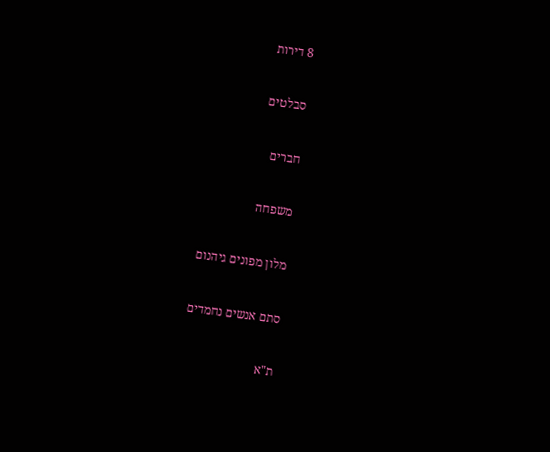8 דירות

סבלטים

חברים

משפחה

מלון מפונים גיהנום

סתם אנשים נחמדים

ת"א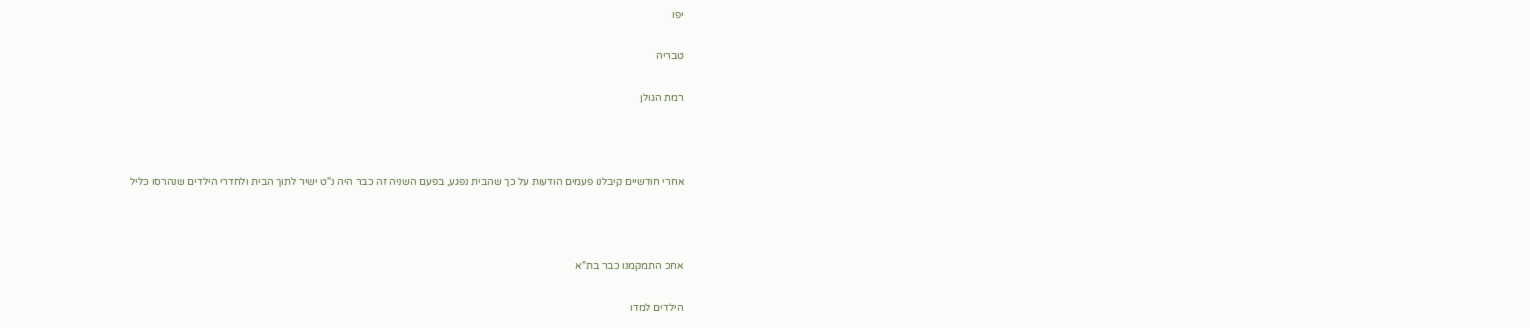יפו

טבריה

רמת הגולן



אחרי חודשיים קיבלנו פעמים הודעות על כך שהבית נפגע, בפעם השניה זה כבר היה נ"ט ישיר לתוך הבית ולחדרי הילדים שנהרסו כליל



אחכ התמקמנו כבר בת"א

הילדים למדו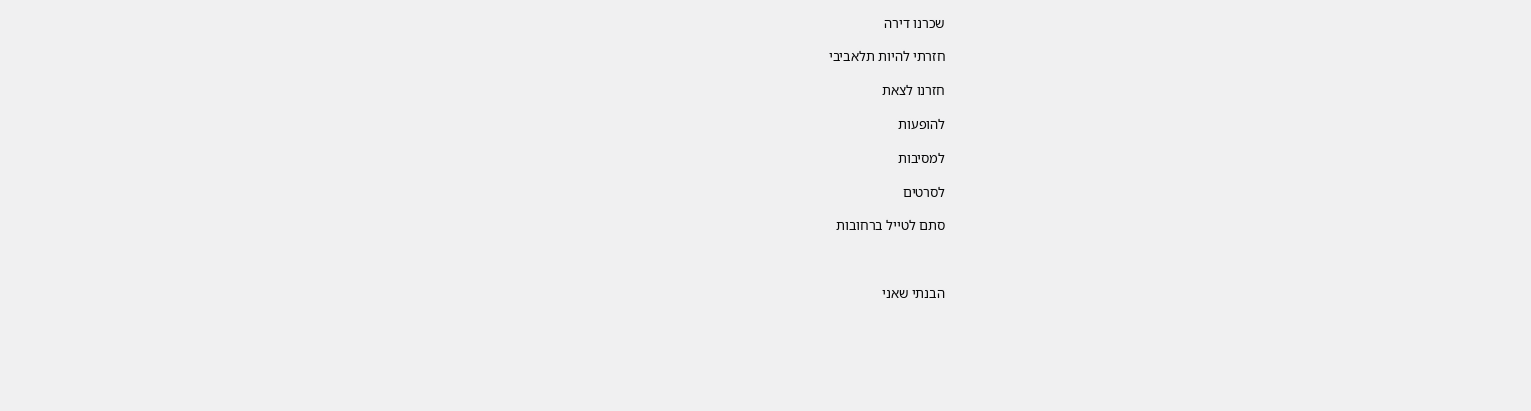שכרנו דירה

חזרתי להיות תלאביבי

חזרנו לצאת

להופעות

למסיבות

לסרטים

סתם לטייל ברחובות



הבנתי שאני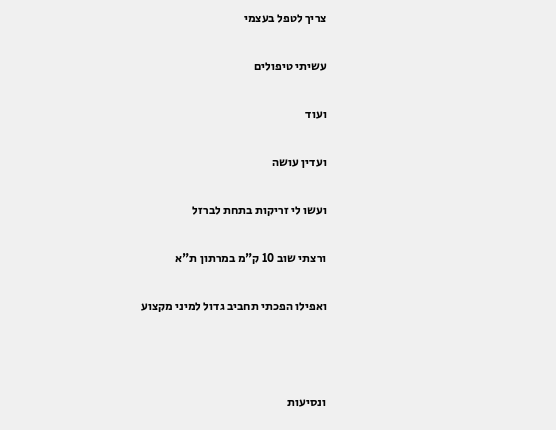צריך לטפל בעצמי

עשיתי טיפולים

ועוד

ועדין עושה

ועשו לי זריקות בתחת לברזל

ורצתי שוב 10 ק"מ במרתון ת"א

ואפילו הפכתי תחביב גדול למיני מקצוע



ונסיעות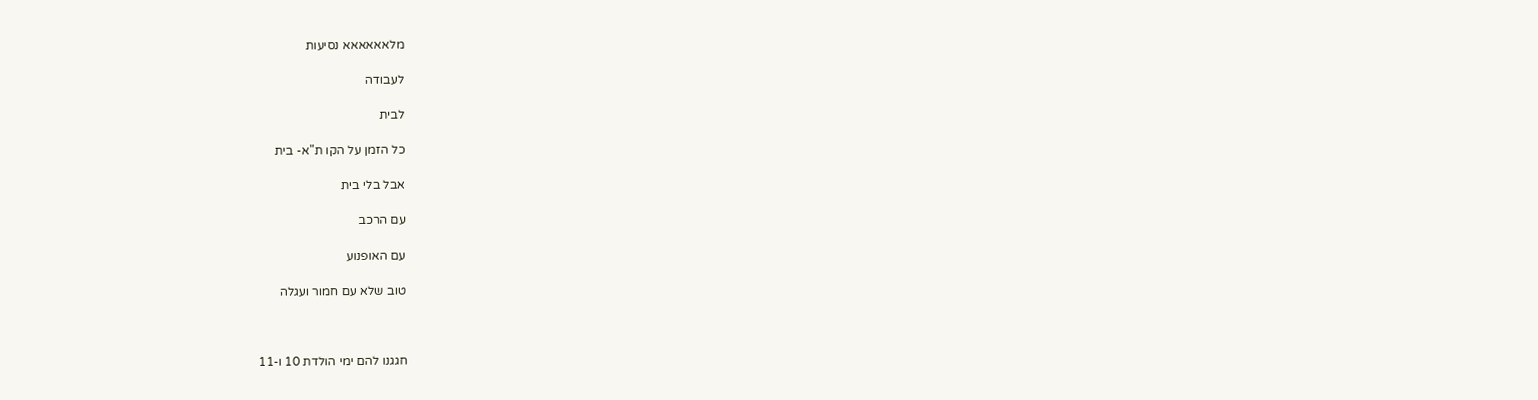מלאאאאאא נסיעות

לעבודה

לבית

כל הזמן על הקו ת"א- בית

אבל בלי בית

עם הרכב

עם האופנוע

טוב שלא עם חמור ועגלה



חגגנו להם ימי הולדת 10 ו-11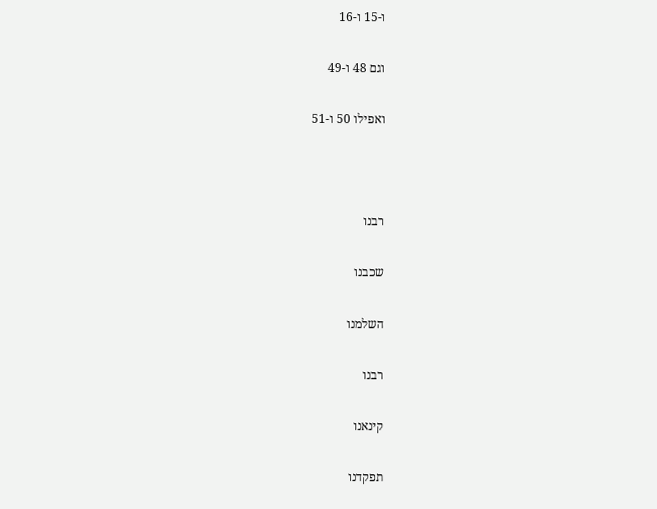ו-15 ו-16

וגם 48 ו-49

ואפילו 50 ו-51



רבנו

שכבנו

השלמנו

רבנו

קינאנו

תפקדנו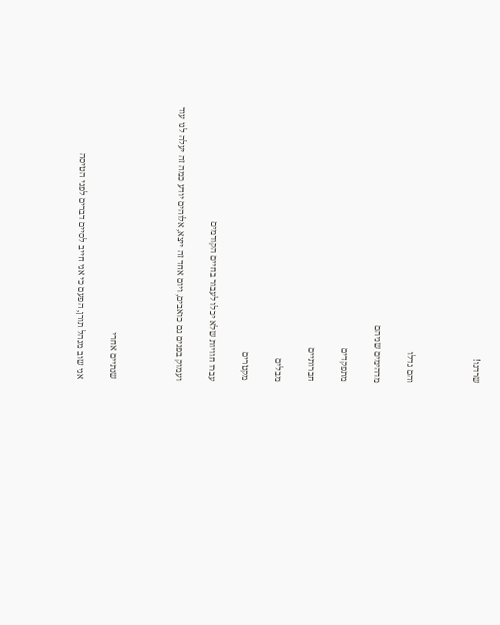שרדנו!



והם גדלו

מדהימים שניהם

מתפקדים

חברותיים

מבלים

מקטרים

עברו חוויות שלא יכלו לעבור בחיים הקודמים

ועמוק בפנים גם כואבים, ויום אחד זה ייצא, אלוהים יודע כמה זה יעלה לנו עוד



שנתיים אחרי

אני שוב מנהל תורן, הפעם כי אני חייב לסיים דברים לפני הטיסה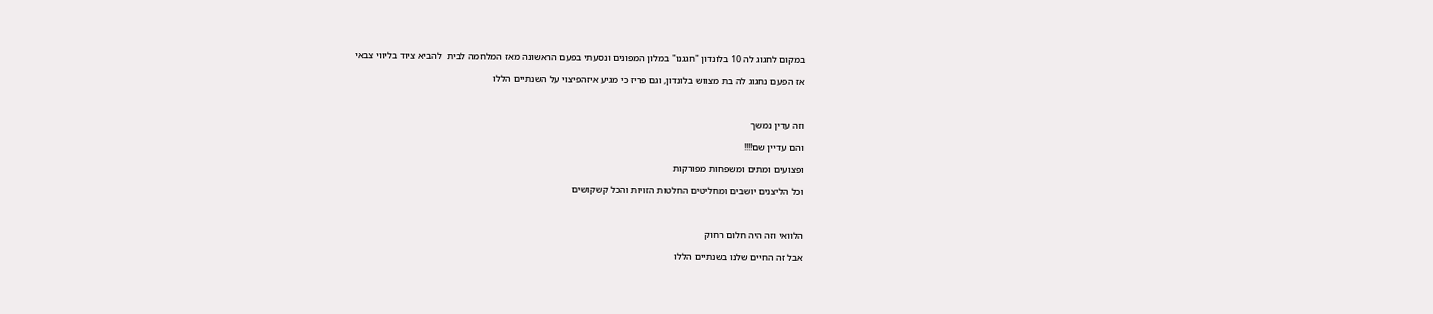במקום לחגוג לה 10 בלונדון "חגגנו" במלון המפונים ונסעתי בפעם הראשונה מאז המלחמה לבית  להביא ציוד בליווי צבאי

אז הפעם נחגוג לה בת מצווש בלונדון, וגם פריז כי מגיע איזהפיצוי על השנתיים הללו



וזה עדין נמשך

והם עדיין שם!!!!

ופצועים ומתים ומשפחות מפורקות

וכל הליצנים יושבים ומחליטים החלטות הזויות והכל קשקושים



הלוואי וזה היה חלום רחוק

אבל זה החיים שלנו בשנתיים הללו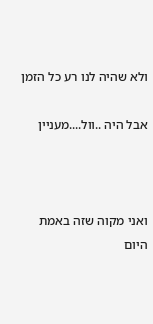ולא שהיה לנו רע כל הזמן

אבל היה ..וול....מעניין



ואני מקוה שזה באמת היום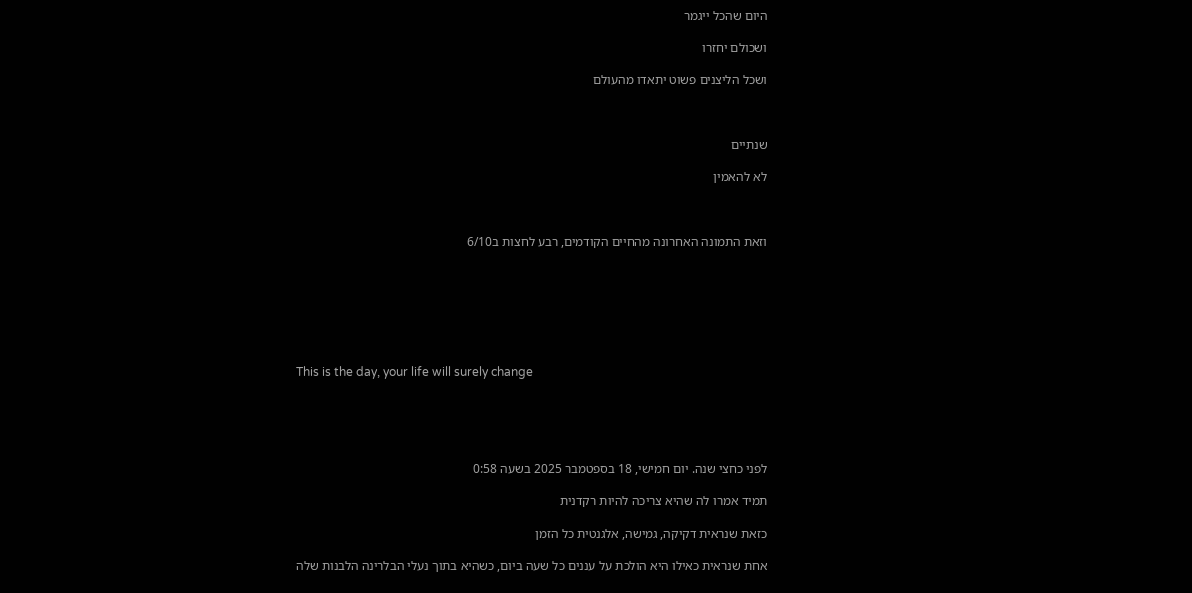היום שהכל ייגמר

ושכולם יחזרו

ושכל הליצנים פשוט יתאדו מהעולם



שנתיים

לא להאמין



וזאת התמונה האחרונה מהחיים הקודמים, רבע לחצות ב6/10







This is the day, your life will surely change





לפני כחצי שנה. יום חמישי, 18 בספטמבר 2025 בשעה 0:58

תמיד אמרו לה שהיא צריכה להיות רקדנית

כזאת שנראית דקיקה, גמישה, אלגנטית כל הזמן

אחת שנראית כאילו היא הולכת על עננים כל שעה ביום, כשהיא בתוך נעלי הבלרינה הלבנות שלה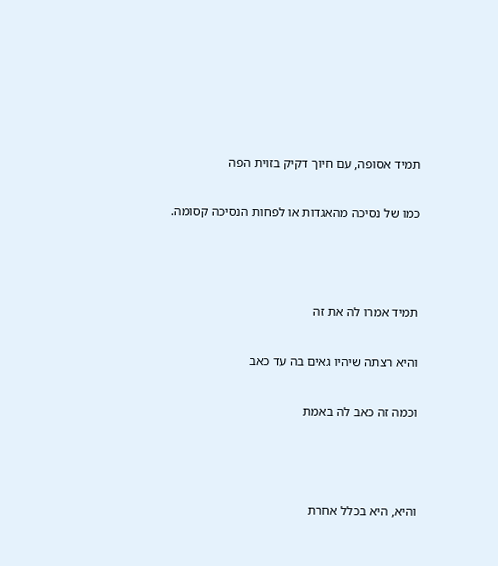תמיד אסופה, עם חיוך דקיק בזוית הפה

כמו של נסיכה מהאגדות או לפחות הנסיכה קסומה.



תמיד אמרו לה את זה

והיא רצתה שיהיו גאים בה עד כאב

וכמה זה כאב לה באמת



והיא, היא בכלל אחרת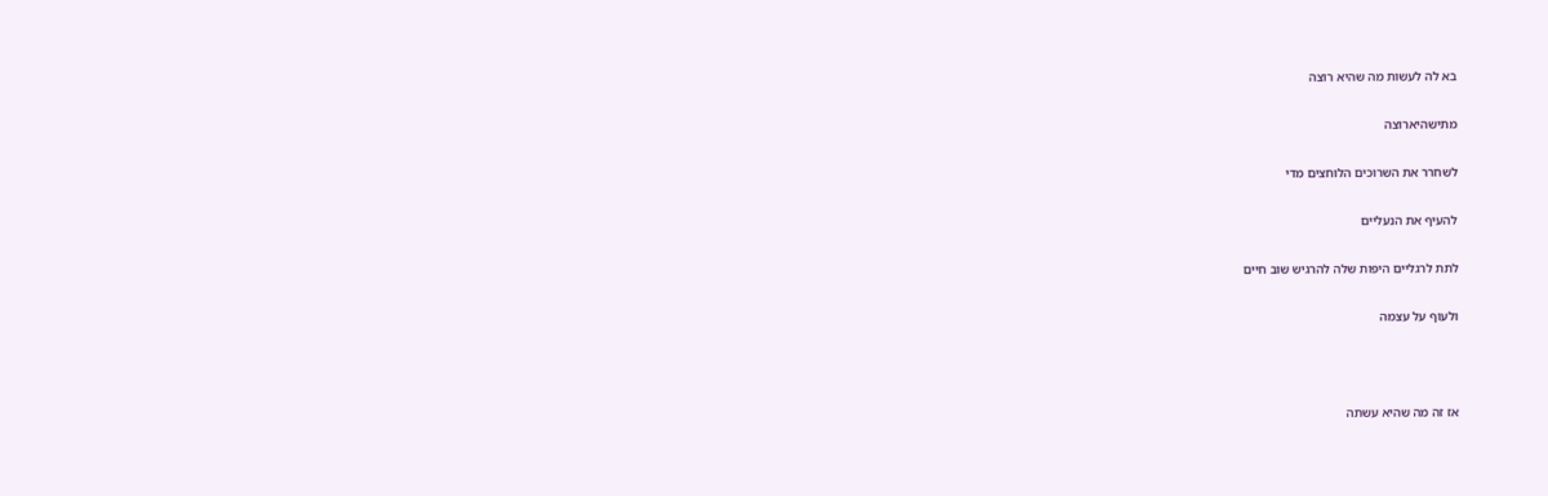בא לה לעשות מה שהיא רוצה

מתישהיארוצה

לשחרר את השרוכים הלוחצים מדי

להעיף את הנעליים

לתת לרגליים היפות שלה להרגיש שוב חיים

ולעוף על עצמה



אז זה מה שהיא עשתה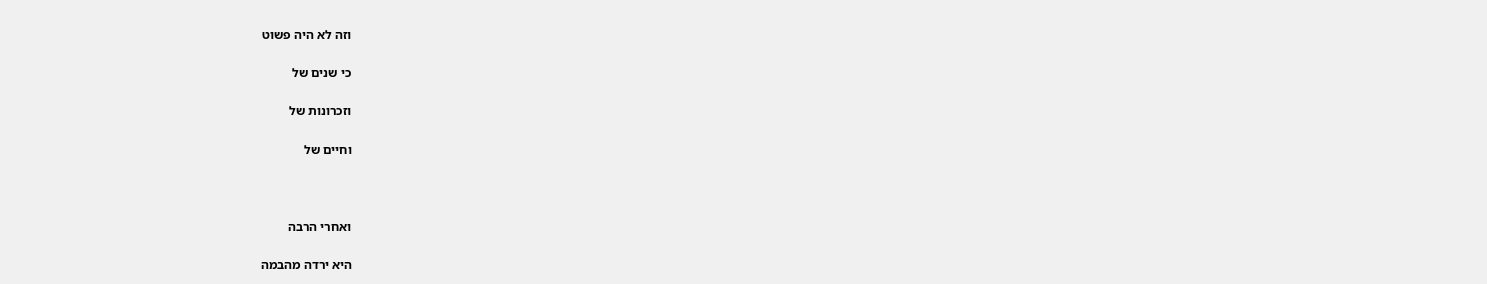וזה לא היה פשוט

כי שנים של

וזכרונות של

וחיים של



ואחרי הרבה

היא ירדה מהבמה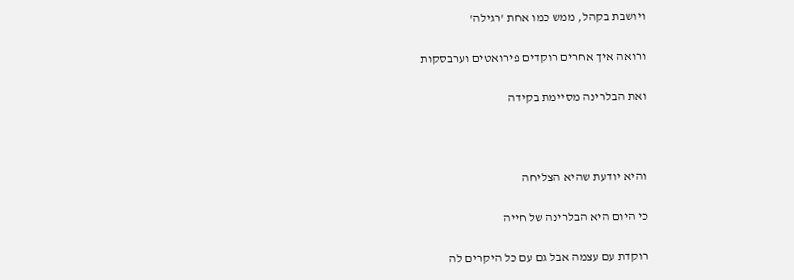ויושבת בקהל, ממש כמו אחת 'רגילה'

ורואה איך אחרים רוקדים פירואטים וערבסקות

ואת הבלרינה מסיימת בקידה



והיא יודעת שהיא הצליחה

כי היום היא הבלרינה של חייה

רוקדת עם עצמה אבל גם עם כל היקרים לה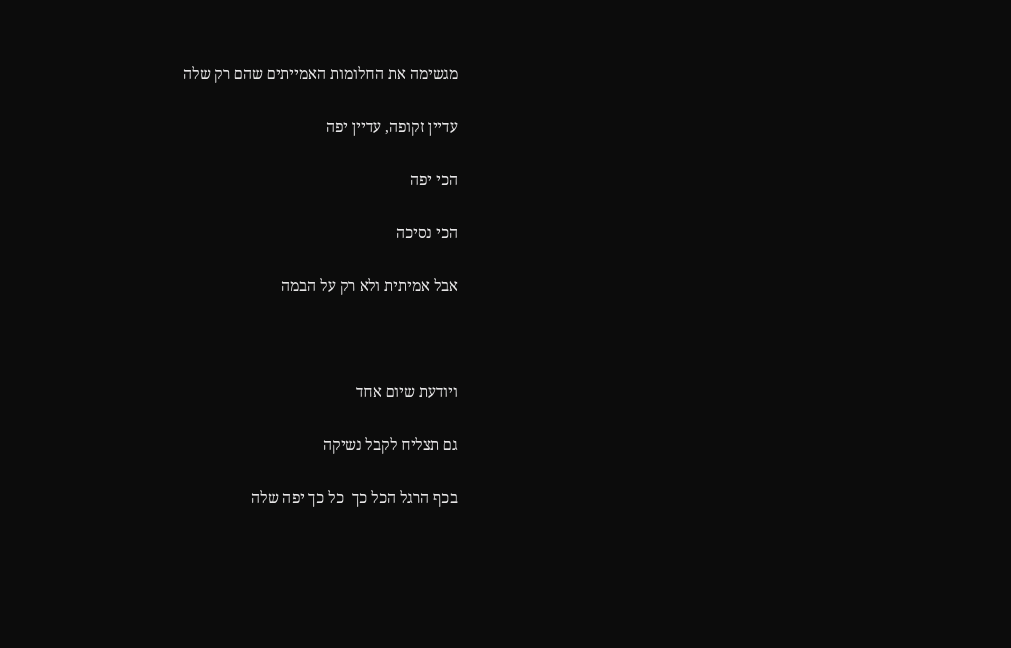מגשימה את החלומות האמייתים שהם רק שלה

עדיין זקופה, עדיין יפה

הכי יפה

הכי נסיכה

אבל אמיתית ולא רק על הבמה



ויודעת שיום אחד

גם תצליח לקבל נשיקה

בכף הרגל הכל כך  כל כך יפה שלה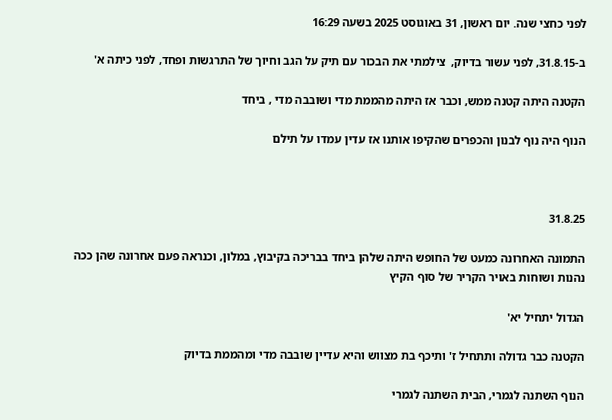לפני כחצי שנה. יום ראשון, 31 באוגוסט 2025 בשעה 16:29

ב-31.8.15, לפני עשור בדיוק,  צילמתי את הבכור עם תיק על הגב וחיוך של התרגשות ופחד, לפני כיתה א'

הקטנה היתה קטנה ממש, וכבר אז היתה מהממת מדי ושובבה מדי , ביחד

הנוף היה נוף לבנון והכפרים שהקיפו אותנו אז עדין עמדו על תילם



31.8.25

התמונה האחרונה כמעט של החופש היתה שלהן ביחד בבריכה בקיבוץ, במלון, וכנראה פעם אחרונה שהן ככה נהנות ושוחות באויר הקריר של סוף הקיץ

הגדול יתחיל יא'

הקטנה כבר גדולה ותתחיל ז' ותיכף בת מצווש והיא עדיין שובבה מדי ומהממת בדיוק

הנוף השתנה לגמרי, הבית השתנה לגמרי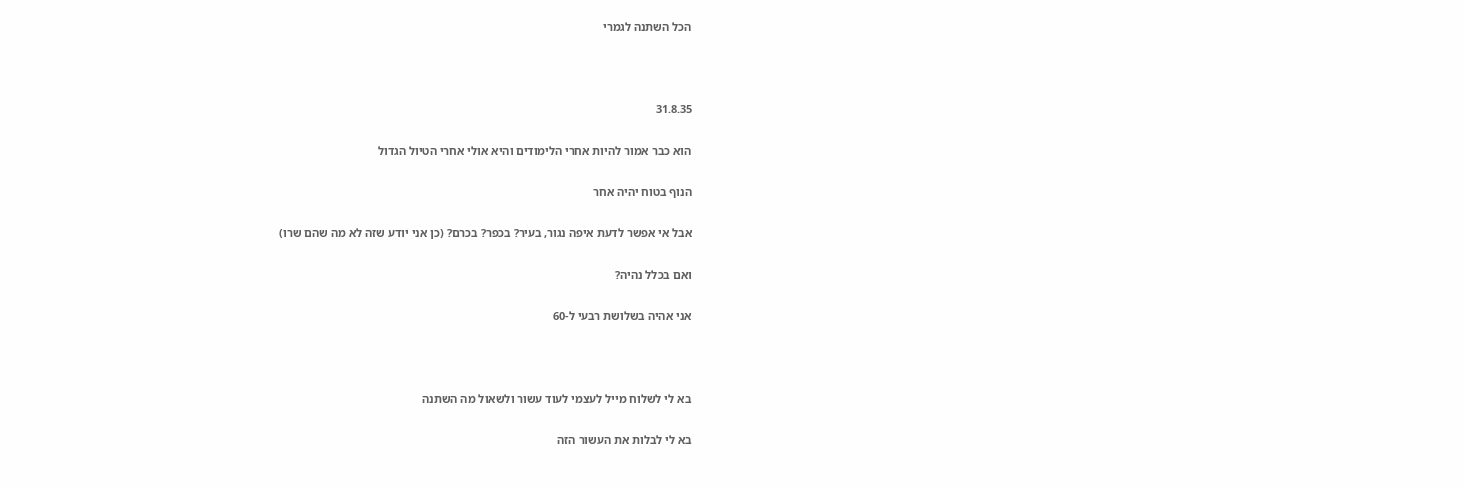הכל השתנה לגמרי



31.8.35

הוא כבר אמור להיות אחרי הלימודים והיא אולי אחרי הטיול הגדול

הנוף בטוח יהיה אחר

אבל אי אפשר לדעת איפה נגור, בעיר? בכפר? בכרם? (כן אני יודע שזה לא מה שהם שרו)

ואם בכלל נהיה?

אני אהיה בשלושת רבעי ל-60



בא לי לשלוח מייל לעצמי לעוד עשור ולשאול מה השתנה

בא לי לבלות את העשור הזה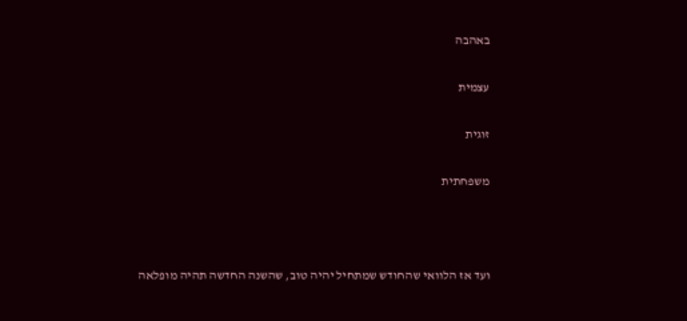באהבה

עצמית

זוגית

משפחתית



ועד אז הלוואי שהחודש שמתחיל יהיה טוב, שהשנה החדשה תהיה מופלאה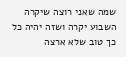שמה שאני רוצה שיקרה השבוע יקרה ושזה יהיה כל כך טוב שלא ארצה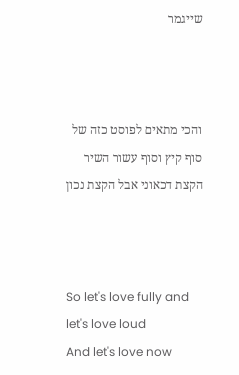שייגמר



והכי מתאים לפוסט כזה של סוף קיץ וסוף עשור השיר הקצת דכאוני אבל הקצת נכון



So let's love fully and let's love loud
And let's love now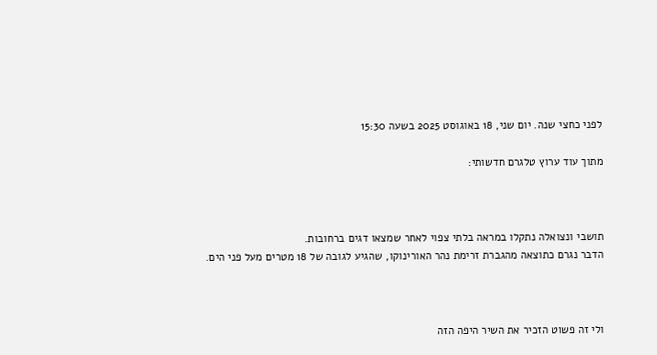לפני כחצי שנה. יום שני, 18 באוגוסט 2025 בשעה 15:30

מתוך עוד ערוץ טלגרם חדשותי:



תושבי ונצואלה נתקלו במראה בלתי צפוי לאחר שמצאו דגים ברחובות.
הדבר נגרם כתוצאה מהגברת זרימת נהר האורינוקו, שהגיע לגובה של 18 מטרים מעל פני הים.



ולי זה פשוט הזכיר את השיר היפה הזה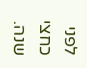לפני כחצי שנה.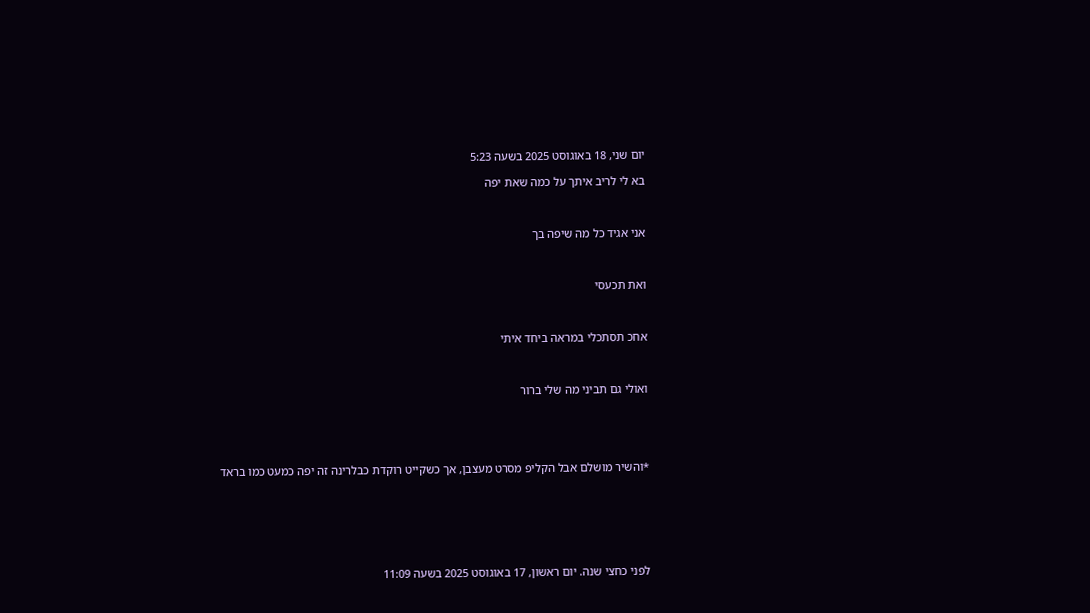יום שני, 18 באוגוסט 2025 בשעה 5:23

בא לי לריב איתך על כמה שאת יפה



אני אגיד כל מה שיפה בך



ואת תכעסי



אחכ תסתכלי במראה ביחד איתי



ואולי גם תביני מה שלי ברור





*והשיר מושלם אבל הקליפ מסרט מעצבן, אך כשקייט רוקדת כבלרינה זה יפה כמעט כמו בראד







לפני כחצי שנה. יום ראשון, 17 באוגוסט 2025 בשעה 11:09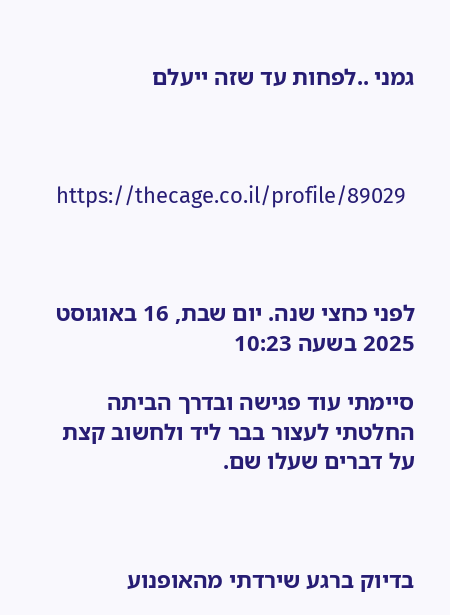גמני ..לפחות עד שזה ייעלם



https://thecage.co.il/profile/89029



לפני כחצי שנה. יום שבת, 16 באוגוסט 2025 בשעה 10:23

סיימתי עוד פגישה ובדרך הביתה החלטתי לעצור בבר ליד ולחשוב קצת על דברים שעלו שם.



בדיוק ברגע שירדתי מהאופנוע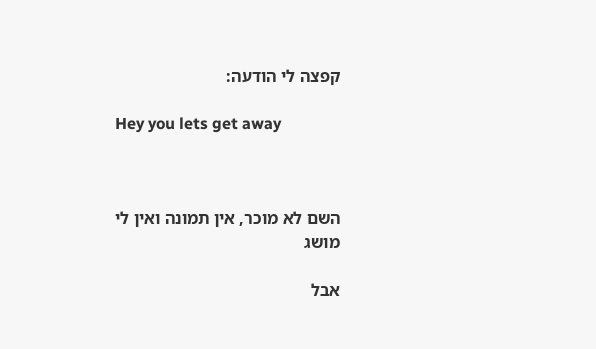קפצה לי הודעה:

Hey you lets get away



השם לא מוכר, אין תמונה ואין לי מושג

אבל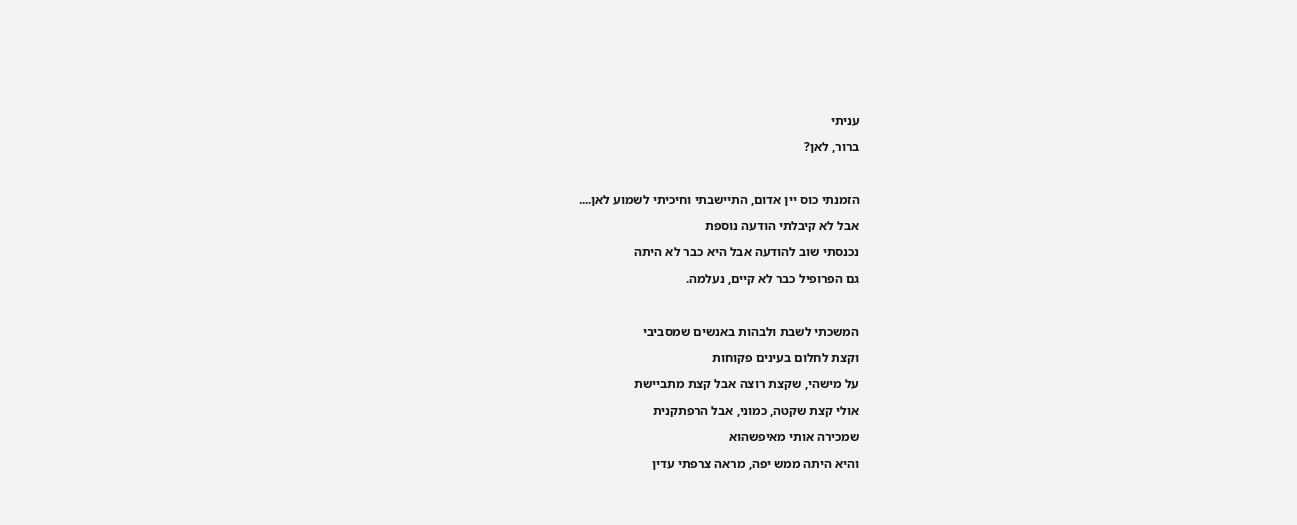עניתי

ברור, לאן?



הזמנתי כוס יין אדום, התיישבתי וחיכיתי לשמוע לאן....

אבל לא קיבלתי הודעה נוספת

נכנסתי שוב להודעה אבל היא כבר לא היתה

גם הפרופיל כבר לא קיים, נעלמה.



המשכתי לשבת ולבהות באנשים שמסביבי

וקצת לחלום בעינים פקוחות

על מישהי, שקצת רוצה אבל קצת מתביישת

אולי קצת שקטה, כמוני, אבל הרפתקנית

שמכירה אותי מאיפשהוא

והיא היתה ממש יפה, מראה צרפתי עדין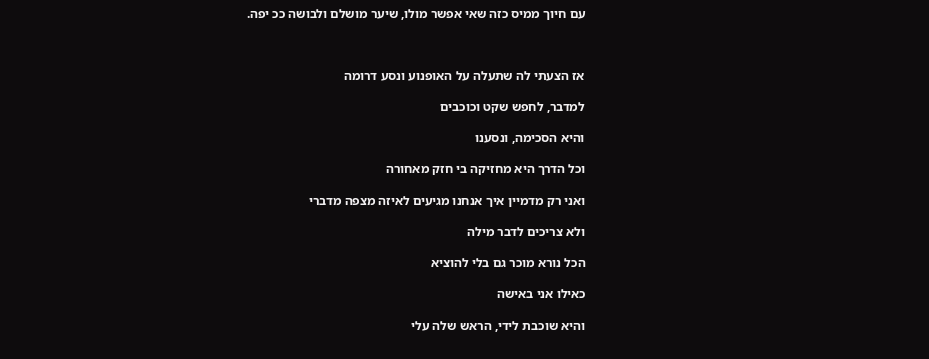עם חיוך ממיס כזה שאי אפשר מולו, שיער מושלם ולבושה ככ יפה.



אז הצעתי לה שתעלה על האופנוע ונסע דרומה

למדבר, לחפש שקט וכוכבים

והיא הסכימה, ונסענו

וכל הדרך היא מחזיקה בי חזק מאחורה

ואני רק מדמיין איך אנחנו מגיעים לאיזה מצפה מדברי

ולא צריכים לדבר מילה

הכל נורא מוכר גם בלי להוציא

כאילו אני באישה

והיא שוכבת לידי, הראש שלה עלי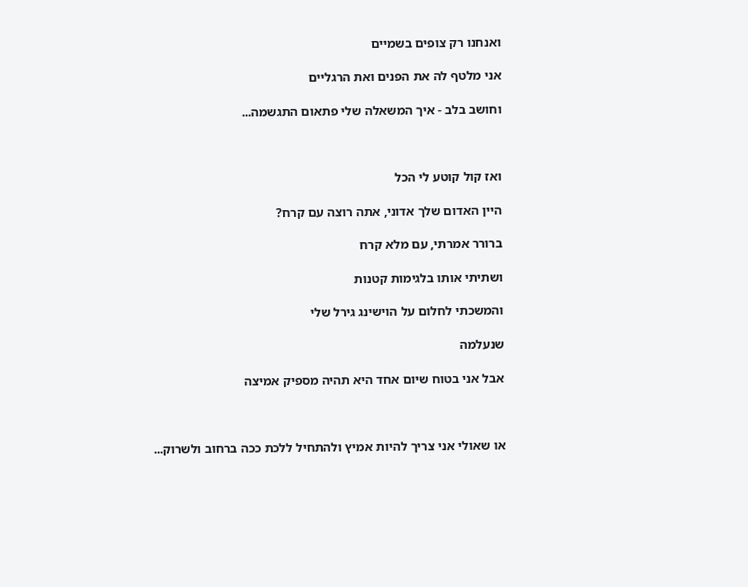ואנחנו רק צופים בשמיים

אני מלטף לה את הפנים ואת הרגליים

וחושב בלב - איך המשאלה שלי פתאום התגשמה...



ואז קול קוטע לי הכל

היין האדום שלך אדוני, אתה רוצה עם קרח?

ברורר אמרתי, עם מלא קרח

ושתיתי אותו בלגימות קטנות

והמשכתי לחלום על הוישינג גירל שלי

שנעלמה

אבל אני בטוח שיום אחד היא תהיה מספיק אמיצה



או שאולי אני צריך להיות אמיץ ולהתחיל ללכת ככה ברחוב ולשרוק...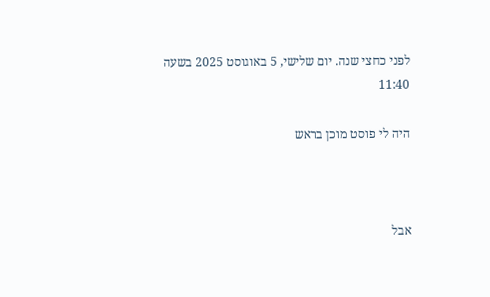לפני כחצי שנה. יום שלישי, 5 באוגוסט 2025 בשעה 11:40

היה לי פוסט מוכן בראש



אבל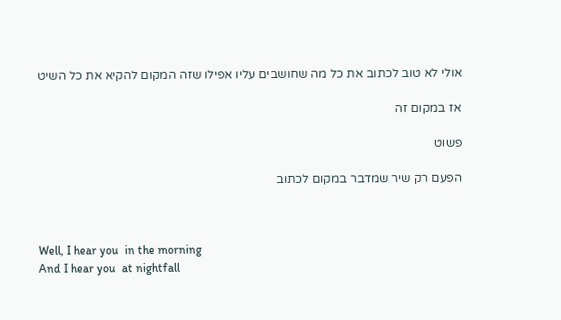אולי לא טוב לכתוב את כל מה שחושבים עליו אפילו שזה המקום להקיא את כל השיט

אז במקום זה

פשוט

הפעם רק שיר שמדבר במקום לכתוב



Well, I hear you  in the morning
And I hear you  at nightfall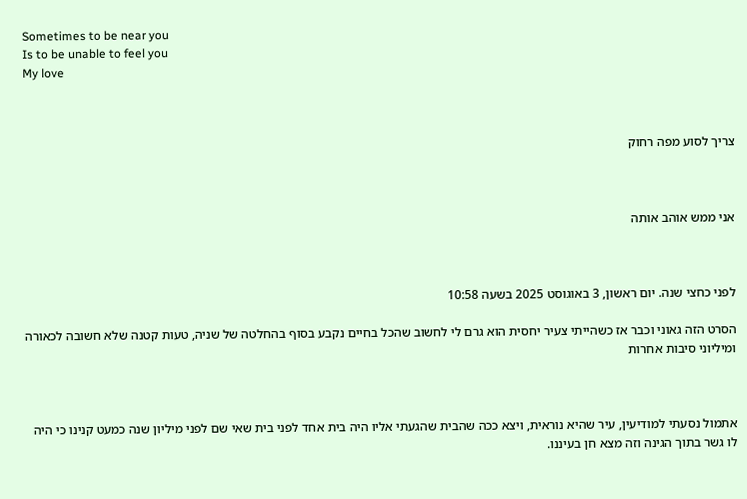Sometimes to be near you
Is to be unable to feel you
My love



צריך לסוע מפה רחוק



אני ממש אוהב אותה



לפני כחצי שנה. יום ראשון, 3 באוגוסט 2025 בשעה 10:58

הסרט הזה גאוני וכבר אז כשהייתי צעיר יחסית הוא גרם לי לחשוב שהכל בחיים נקבע בסוף בהחלטה של שניה, טעות קטנה שלא חשובה לכאורה ומיליוני סיבות אחרות



אתמול נסעתי למודיעין, עיר שהיא נוראית, ויצא ככה שהבית שהגעתי אליו היה בית אחד לפני בית שאי שם לפני מיליון שנה כמעט קנינו כי היה לו גשר בתוך הגינה וזה מצא חן בעיננו.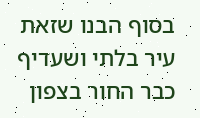בסוף הבנו שזאת עיר בלתי ושעדיף כבר החור בצפון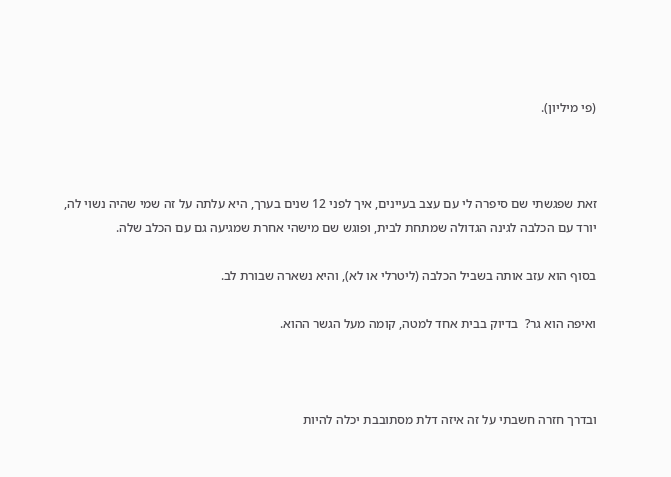(פי מיליון).



זאת שפגשתי שם סיפרה לי עם עצב בעיינים, איך לפני 12 שנים בערך, היא עלתה על זה שמי שהיה נשוי לה, יורד עם הכלבה לגינה הגדולה שמתחת לבית, ופוגש שם מישהי אחרת שמגיעה גם עם הכלב שלה.

בסוף הוא עזב אותה בשביל הכלבה (ליטרלי או לא), והיא נשארה שבורת לב.

ואיפה הוא גר?  בדיוק בבית אחד למטה, קומה מעל הגשר ההוא.



ובדרך חזרה חשבתי על זה איזה דלת מסתובבת יכלה להיות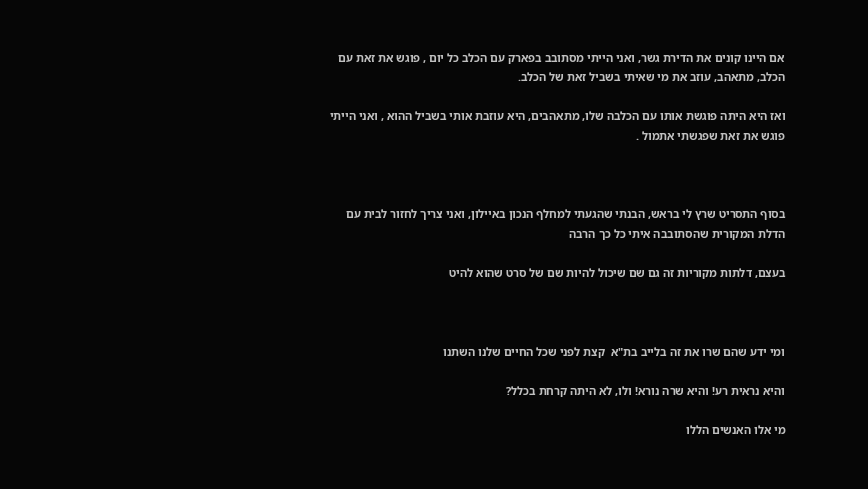אם היינו קונים את הדירת גשר, ואני הייתי מסתובב בפארק עם הכלב כל יום , פוגש את זאת עם הכלב, מתאהב, עוזב את מי שאיתי בשביל זאת של הכלב.

ואז היא היתה פוגשת אותו עם הכלבה שלו, מתאהבים, היא עוזבת אותי בשביל ההוא , ואני הייתי פוגש את זאת שפגשתי אתמול .



בסוף התסריט שרץ לי בראש, הבנתי שהגעתי למחלף הנכון באיילון, ואני צריך לחזור לבית עם הדלת המקורית שהסתובבה איתי כל כך הרבה

בעצם, דלתות מקוריות זה גם שם שיכול להיות שם של סרט שהוא להיט



ומי ידע שהם שרו את זה בלייב בת"א  קצת לפני שכל החיים שלנו השתנו

והיא נראית רע! והיא שרה נורא! ולו, לא היתה קרחת בכלל?

מי אלו האנשים הללו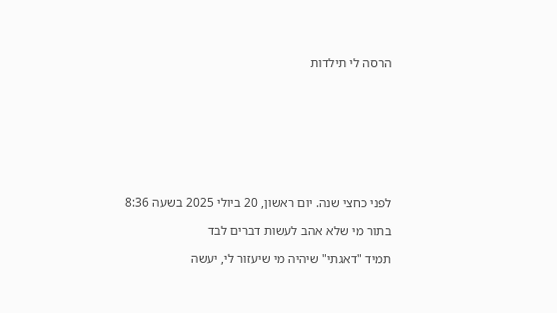הרסה לי תילדות









לפני כחצי שנה. יום ראשון, 20 ביולי 2025 בשעה 8:36

בתור מי שלא אהב לעשות דברים לבד

תמיד "דאגתי" שיהיה מי שיעזור לי, יעשה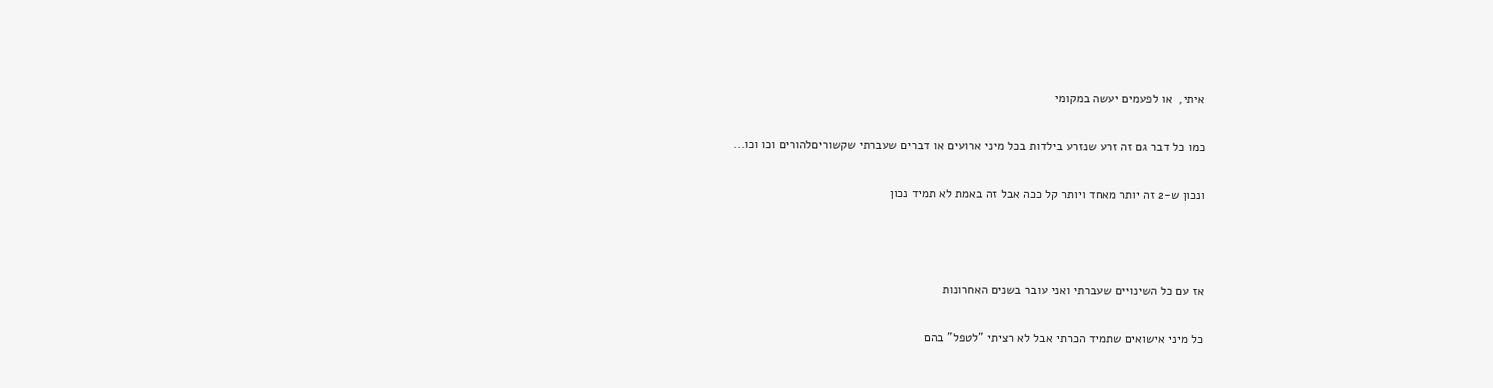איתי,  או לפעמים יעשה במקומי

כמו כל דבר גם זה זרע שנזרע בילדות בכל מיני ארועים או דברים שעברתי שקשוריםלהורים וכו וכו...

ונכון ש-2 זה יותר מאחד ויותר קל ככה אבל זה באמת לא תמיד נכון



אז עם כל השינויים שעברתי ואני עובר בשנים האחרונות

כל מיני אישואים שתמיד הכרתי אבל לא רציתי "לטפל" בהם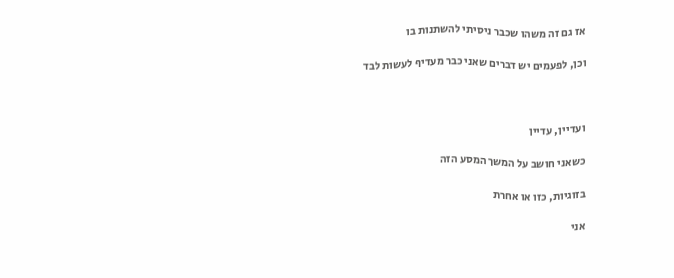אז גם זה משהו שכבר ניסיתי להשתנות בו

וכן, לפעמים יש דברים שאני כבר מעדיף לעשות לבד



ועדיין, עדיין

כשאני חושב על המשך המסע הזה

בזוגיות, כזו או אחרת

אני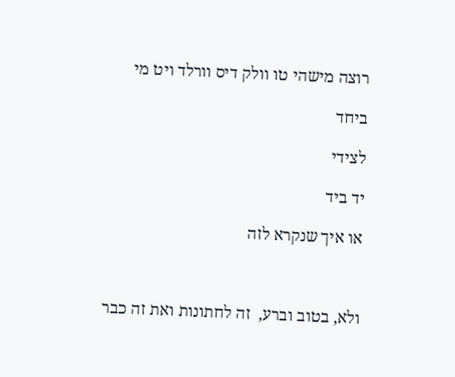רוצה מישהי טו וולק דיס וורלד ויט מי

ביחד

לצידי

יד ביד

או איך שנקרא לזה



ולא, בטוב וברע,  זה לחתונות ואת זה כבר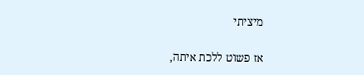מיציתי

אז פשוט ללכת איתה,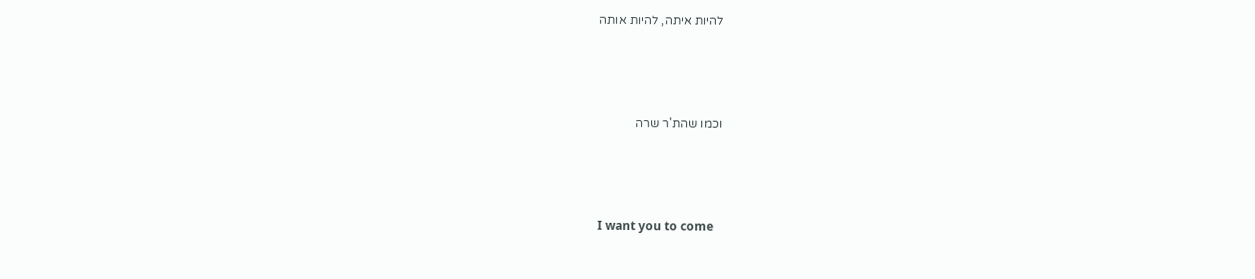להיות איתה, להיות אותה



וכמו שהת'ר שרה



I want you to come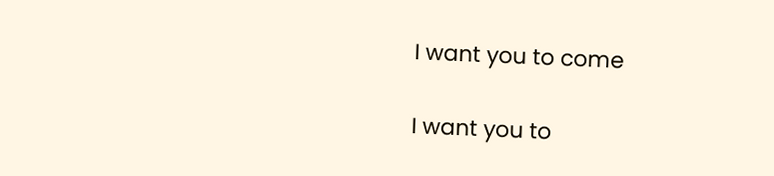I want you to come

I want you to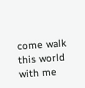come walk this world with me